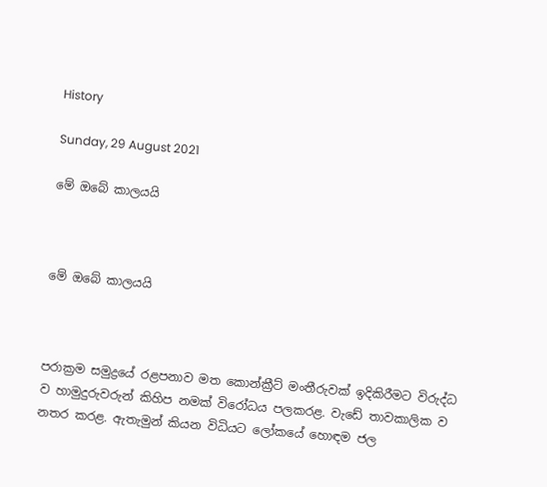History

Sunday, 29 August 2021

මේ ඔබේ කාලයයි



මේ ඔබේ කාලයයි



පරාක්‍රම සමුද්‍රයේ රළපනාව මත කොන්ක්‍රීට් මංතීරුවක් ඉදිකිරීමට විරුද්ධ ව හාමුදුරුවරුන් කිහිප නමක් විරෝධය පලකරළ. වැඩේ තාවකාලික ව නතර කරළ. ඇතැමුන් කියන විධියට ලෝකයේ හොඳම ජල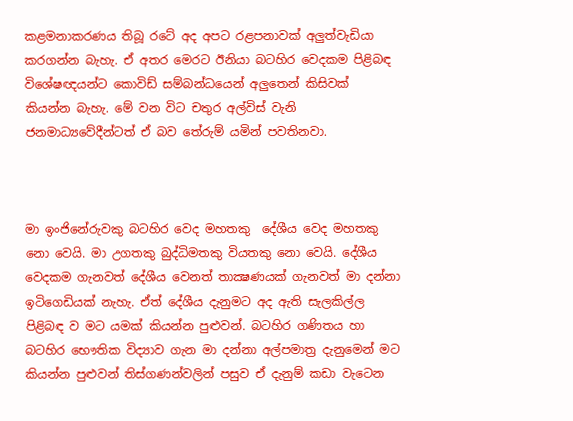කළමනාකරණය තිබූ රටේ අද අපට රළපනාවක් අලුත්වැඩියා කරගන්න බැහැ. ඒ අතර මෙරට ඊනියා බටහිර වෙදකම පිළිබඳ විශේෂඥයන්ට කොවිඩ් සම්බන්ධයෙන් අලුතෙන් කිසිවක් කියන්න බැහැ. මේ වන විට චතුර අල්විස් වැනි ජනමාධ්‍යවේදීන්ටත් ඒ බව තේරුම් යමින් පවතිනවා.



මා ඉංජිනේරුවකු බටහිර වෙද මහතකු  දේශීය වෙද මහතකු නො වෙයි. මා උගතකු බුද්ධිමතකු වියතකු නො වෙයි. දේශීය වෙදකම ගැනවත් දේශීය වෙනත් තාක්‍ෂණයක් ගැනවත් මා දන්නා ඉටිගෙඩියක් නැහැ. ඒත් දේශීය දැනුමට අද ඇති සැලකිල්ල පිළිබඳ ව මට යමක් කියන්න පුළුවන්. බටහිර ගණිතය හා බටහිර භෞතික විද්‍යාව ගැන මා දන්නා අල්පමාත්‍ර දැනුමෙන් මට කියන්න පුළුවන් තිස්ගණන්වලින් පසුව ඒ දැනුම් කඩා වැටෙන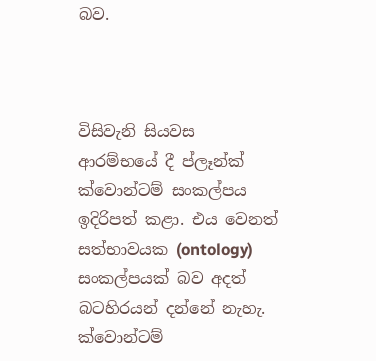බව.



විසිවැනි සියවස ආරම්භයේ දී ප්ලෑන්ක් ක්වොන්ටම් සංකල්පය ඉදිරිපත් කළා. එය වෙනත් සත්භාවයක (ontology) සංකල්පයක් බව අදත් බටහිරයන් දන්නේ නැහැ. ක්වොන්ටම්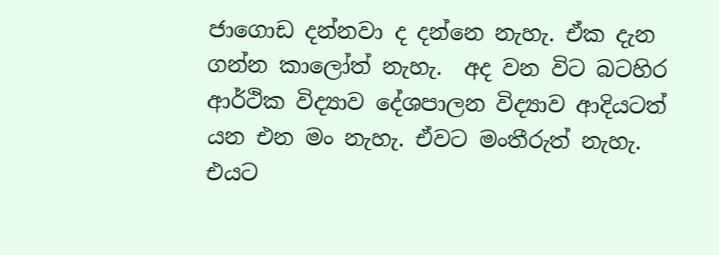ජාගොඩ දන්නවා ද දන්නෙ නැහැ. ඒක දැන ගන්න කාලෝත් නැහැ.  අද වන විට බටහිර ආර්ථික විද්‍යාව දේශපාලන විද්‍යාව ආදියටත් යන එන මං නැහැ. ඒවට මංතීරුත් නැහැ. එයට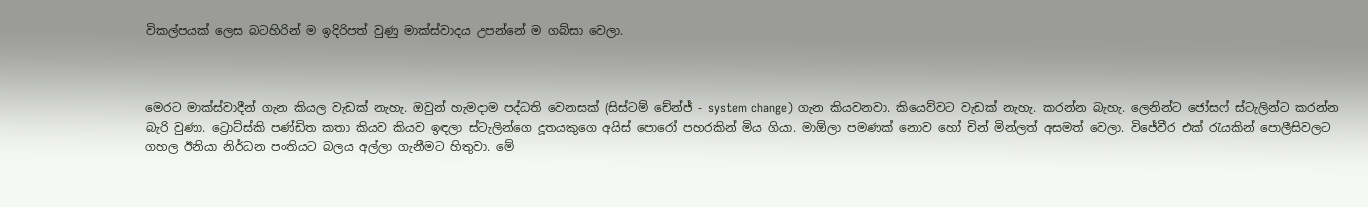විකල්පයක් ලෙස බටහිරින් ම ඉදිරිපත් වුණු මාක්ස්වාදය උපන්නේ ම ගබ්සා වෙලා.



මෙරට මාක්ස්වාදීන් ගැන කියල වැඩක් නැහැ. ඔවුන් හැමදාම පද්ධති වෙනසක් (සිස්ටම් චේන්ජ් - system change) ගැන කියවනවා. කියෙව්වට වැඩක් නැහැ. කරන්න බැහැ. ලෙනින්ට ජෝසෆ් ස්ටැලින්ට කරන්න බැරි වුණා. ට්‍රොට්ස්කි පණ්ඩිත කතා කියව කියව ඉඳලා ස්ටැලින්ගෙ දූතයකුගෙ අයිස් පොරෝ පහරකින් මිය ගියා. මාඕලා පමණක් නොව හෝ චින් මින්ලත් අසමත් වෙලා. විජේවීර එක් රැයකින් පොලීසිවලට ගහල ඊනියා නිර්ධන පංතියට බලය අල්ලා ගැනීමට හිතුවා. මේ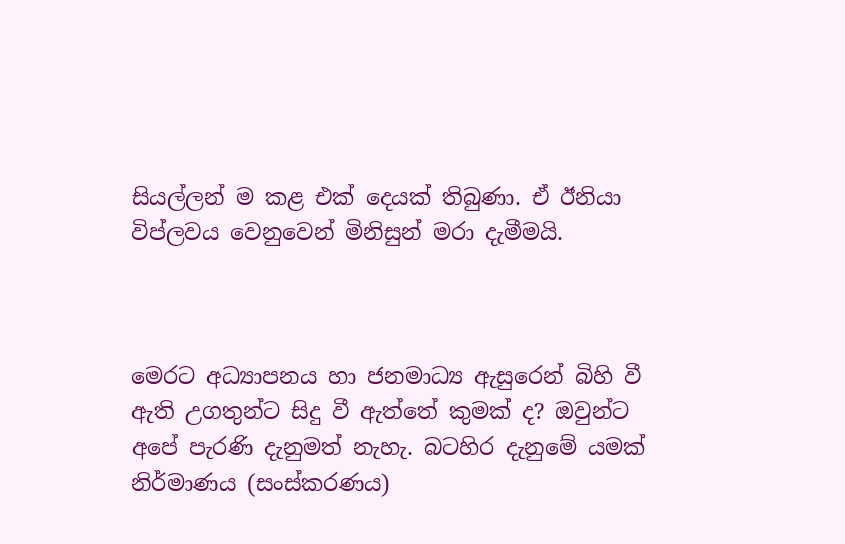සියල්ලන් ම කළ එක් දෙයක් තිබුණා. ඒ ඊනියා විප්ලවය වෙනුවෙන් මිනිසුන් මරා දැමීමයි.



මෙරට අධ්‍යාපනය හා ජනමාධ්‍ය ඇසුරෙන් බිහි වී ඇති උගතුන්ට සිදු වී ඇත්තේ කුමක් ද? ඔවුන්ට අපේ පැරණි දැනුමත් නැහැ. බටහිර දැනුමේ යමක් නිර්මාණය (සංස්කරණය)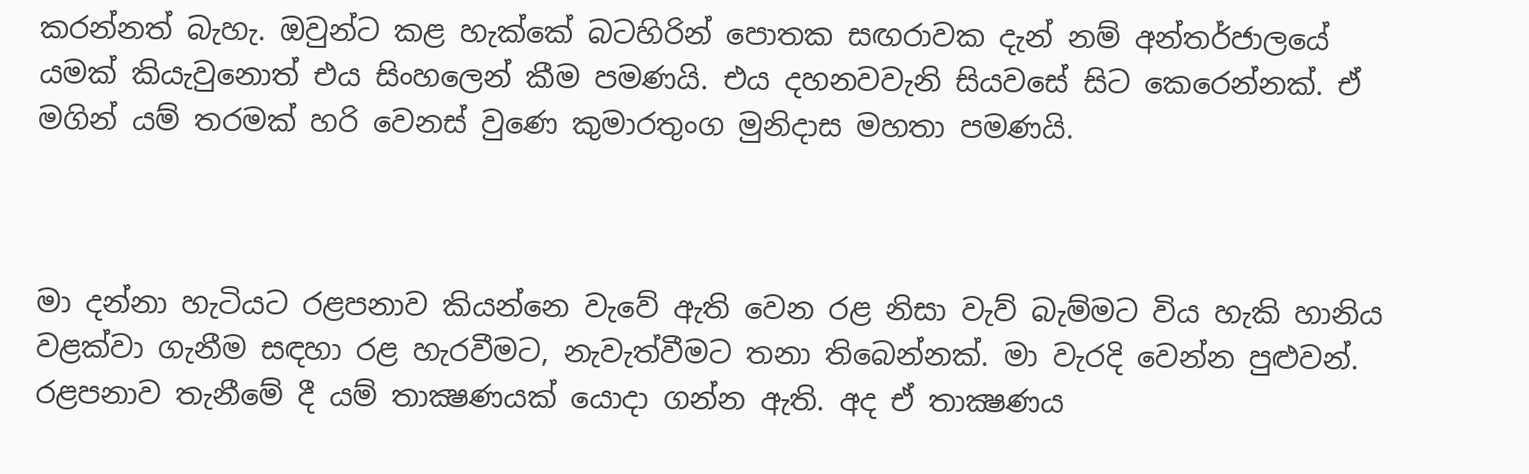කරන්නත් බැහැ. ඔවුන්ට කළ හැක්කේ බටහිරින් පොතක සඟරාවක දැන් නම් අන්තර්ජාලයේ යමක් කියැවුනොත් එය සිංහලෙන් කීම පමණයි. එය දහනවවැනි සියවසේ සිට කෙරෙන්නක්. ඒ මගින් යම් තරමක් හරි වෙනස් වුණෙ කුමාරතුංග මුනිදාස මහතා පමණයි.



මා දන්නා හැටියට රළපනාව කියන්නෙ වැවේ ඇති වෙන රළ නිසා වැව් බැම්මට විය හැකි හානිය වළක්වා ගැනීම සඳහා රළ හැරවීමට, නැවැත්වීමට තනා තිබෙන්නක්. මා වැරදි වෙන්න පුළුවන්. රළපනාව තැනීමේ දී යම් තාක්‍ෂණයක් යොදා ගන්න ඇති. අද ඒ තාක්‍ෂණය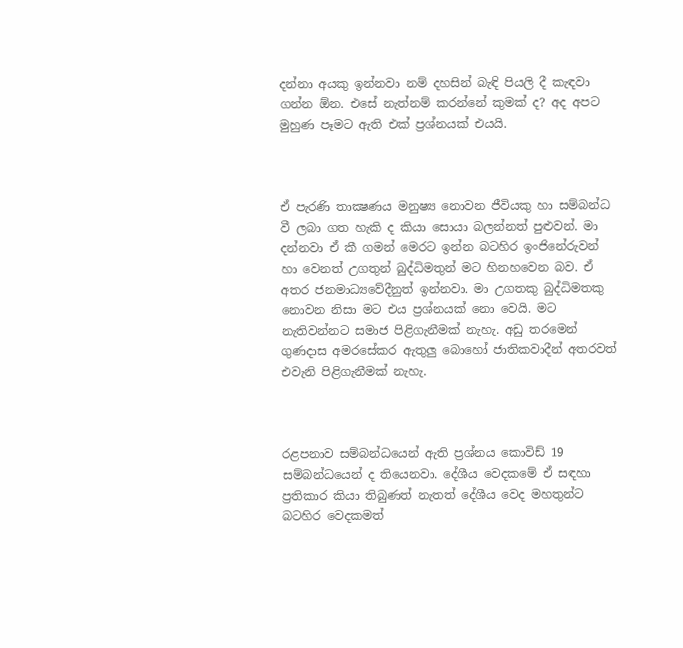දන්නා අයකු ඉන්නවා නම් දහසින් බැඳි පියලි දී කැඳවා ගන්න ඕන. එසේ නැත්නම් කරන්නේ කුමක් ද? අද අපට මුහුණ පෑමට ඇති එක් ප්‍රශ්නයක් එයයි.



ඒ පැරණි තාක්‍ෂණය මනුෂ්‍ය නොවන ජීවියකු හා සම්බන්ධ වී ලබා ගත හැකි ද කියා සොයා බලන්නත් පුළුවන්. මා දන්නවා ඒ කී ගමන් මෙරට ඉන්න බටහිර ඉංජිනේරුවන් හා වෙනත් උගතුන් බුද්ධිමතුන් මට හිනහවෙන බව. ඒ අතර ජනමාධ්‍යවේදීනුත් ඉන්නවා. මා උගතකු බුද්ධිමතකු නොවන නිසා මට එය ප්‍රශ්නයක් නො වෙයි. මට නැතිවන්නට සමාජ පිළිගැනීමක් නැහැ. අඩු තරමෙන් ගුණදාස අමරසේකර ඇතුලු බොහෝ ජාතිකවාදීන් අතරවත් එවැනි පිළිගැනීමක් නැහැ.



රළපනාව සම්බන්ධයෙන් ඇති ප්‍රශ්නය කොවිඩ් 19 සම්බන්ධයෙන් ද තියෙනවා. දේශීය වෙදකමේ ඒ සඳහා ප්‍රතිකාර කියා තිබුණත් නැතත් දේශීය වෙද මහතුන්ට බටහිර වෙදකමත්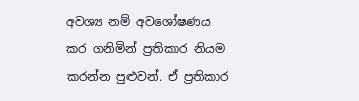අවශ්‍ය නම් අවශෝෂණය කර ගනිමින් ප්‍රතිකාර නියම කරන්න පුළුවන්. ඒ ප්‍රතිකාර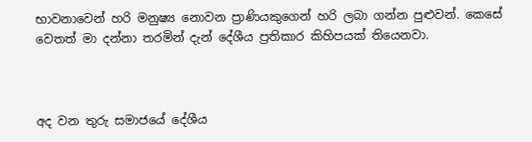භාවනාවෙන් හරි මනුෂ්‍ය නොවන ප්‍රාණියකුගෙන් හරි ලබා ගන්න පුළුවන්. කෙසේ වෙතත් මා දන්නා තරමින් දැන් දේශීය ප්‍රතිකාර කිහිපයක් තියෙනවා.



අද වන තුරු සමාජයේ දේශීය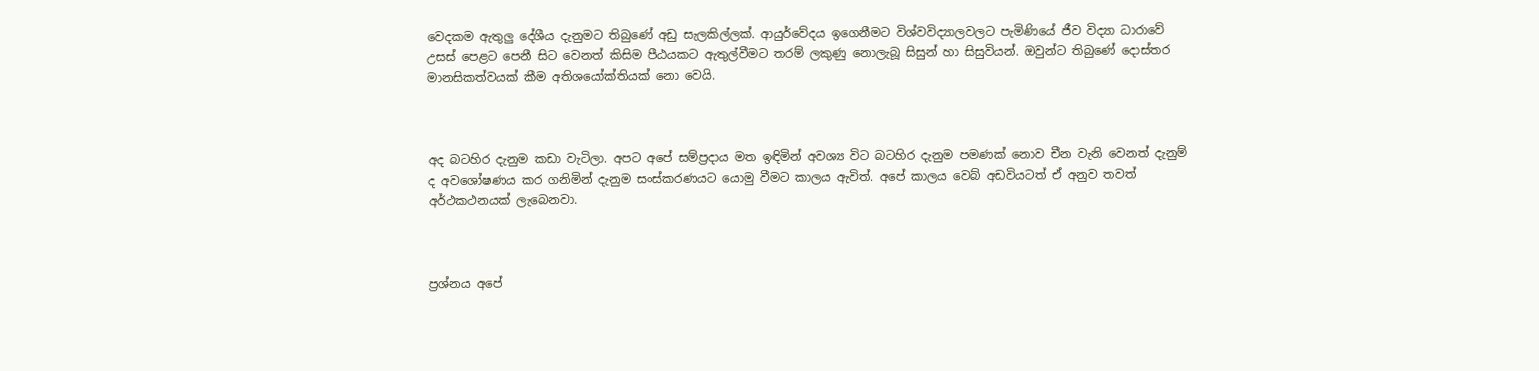වෙදකම ඇතුලු දේශීය දැනුමට තිබුණේ අඩු සැලකිල්ලක්. ආයුර්වේදය ඉගෙනීමට විශ්වවිද්‍යාලවලට පැමිණියේ ජීව විද්‍යා ධාරාවේ උසස් පෙළට පෙනී සිට වෙනත් කිසිම පීඨයකට ඇතුල්වීමට තරම් ලකුණු නොලැබූ සිසුන් හා සිසුවියන්. ඔවුන්ට තිබුණේ දොස්තර මානසිකත්වයක් කීම අතිශයෝක්තියක් නො වෙයි.



අද බටහිර දැනුම කඩා වැටිලා. අපට අපේ සම්ප්‍රදාය මත ඉඳිමින් අවශ්‍ය විට බටහිර දැනුම පමණක් නොව චීන වැනි වෙනත් දැනුම් ද අවශෝෂණය කර ගනිමින් දැනුම සංස්කරණයට යොමු වීමට කාලය ඇවිත්. අපේ කාලය වෙබ් අඩවියටත් ඒ අනුව තවත් අර්ථකථනයක් ලැබෙනවා.



ප්‍රශ්නය අපේ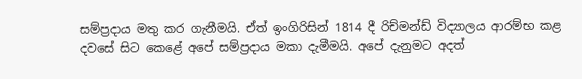සම්ප්‍රදාය මතු කර ගැනීමයි. ඒත් ඉංගිරිසින් 1814 දී රිච්මන්ඩ් විද්‍යාලය ආරම්භ කළ දවසේ සිට කෙළේ අපේ සම්ප්‍රදාය මකා දැමීමයි. අපේ දැනුමට අදත්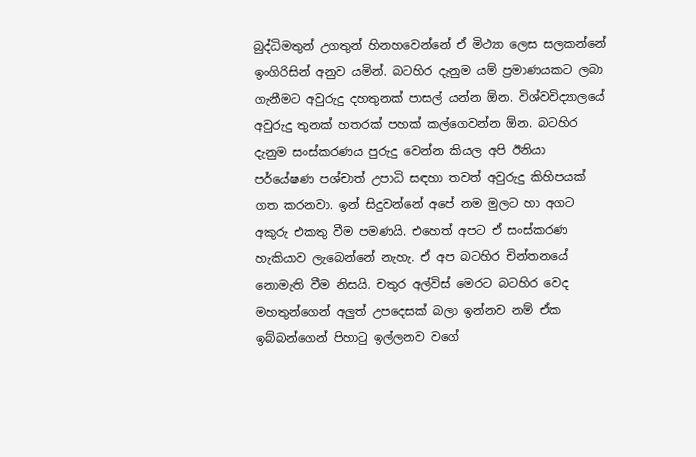බුද්ධිමතුන් උගතුන් හිනහවෙන්නේ ඒ මිථ්‍යා ලෙස සලකන්නේ ඉංගිරිසින් අනුව යමින්. බටහිර දැනුම යම් ප්‍රමාණයකට ලබා ගැනීමට අවුරුදු දහතුනක් පාසල් යන්න ඕන. විශ්වවිද්‍යාලයේ අවුරුදු තුනක් හතරක් පහක් කල්ගෙවන්න ඕන. බටහිර දැනුම සංස්කරණය පුරුදු වෙන්න කියල අපි ඊනියා පර්යේෂණ පශ්චාත් උපාධි සඳහා තවත් අවුරුදු කිහිපයක් ගත කරනවා. ඉන් සිදුවන්නේ අපේ නම මුලට හා අගට අකුරු එකතු වීම පමණයි. එහෙත් අපට ඒ සංස්කරණ හැකියාව ලැබෙන්නේ නැහැ. ඒ අප බටහිර චින්තනයේ නොමැති වීම නිසයි. චතුර අල්විස් මෙරට බටහිර වෙද මහතුන්ගෙන් අලුත් උපදෙසක් බලා ඉන්නව නම් ඒක ඉබ්බන්ගෙන් පිහාටු ඉල්ලනව වගේ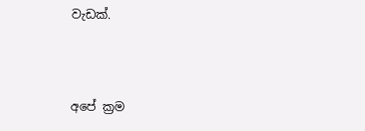වැඩක්.



අපේ ක්‍රම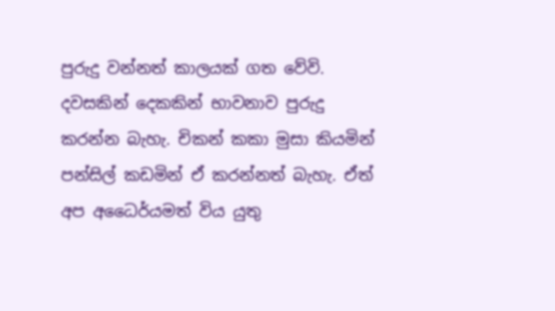පුරුදු වන්නත් කාලයක් ගත වේවි. දවසකින් දෙකකින් භාවනාව පුරුදු කරන්න බැහැ. චිකන් කකා මුසා කියමින් පන්සිල් කඩමින් ඒ කරන්නත් බැහැ. ඒත් අප අධෛර්යමත් විය යුතු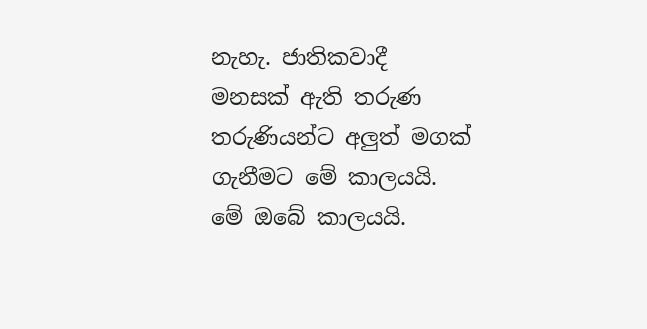නැහැ. ජාතිකවාදී මනසක් ඇති තරුණ තරුණියන්ට අලුත් මගක් ගැනීමට මේ කාලයයි. මේ ඔබේ කාලයයි.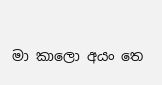මා කාලො අයං තෙ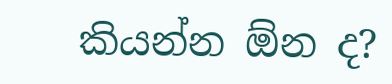කියන්න ඕන ද?